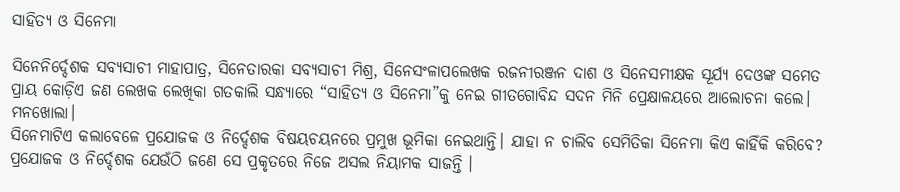ସାହିତ୍ୟ ଓ ସିନେମା

ସିନେନିର୍ଦ୍ଦେଶକ ସବ୍ୟସାଚୀ ମାହାପାତ୍ର, ସିନେତାରକା ସବ୍ୟସାଚୀ ମିଶ୍ର, ସିନେସଂଳାପଲେଖକ ରଜନୀରଞ୍ଜନ ଦାଶ ଓ ସିନେସମୀକ୍ଷକ ସୂର୍ଯ୍ୟ ଦେଓଙ୍କ ସମେତ ପ୍ରାୟ କୋଡ଼ିଏ ଜଣ ଲେଖକ ଲେଖିକା ଗତକାଲି ସନ୍ଧ୍ୟାରେ “ସାହିତ୍ୟ ଓ ସିନେମା”କୁ ନେଇ ଗୀତଗୋବିନ୍ଦ ସଦନ ମିନି ପ୍ରେକ୍ଷାଳୟରେ ଆଲୋଚନା କଲେ।
ମନଖୋଲା।
ସିନେମାଟିଏ କଲାବେଳେ ପ୍ରଯୋଜକ ଓ ନିର୍ଦ୍ଦେଶକ ବିଷୟଚୟନରେ ପ୍ରମୁଖ ଭୂମିକା ନେଇଥାନ୍ତି। ଯାହା ନ ଚାଲିବ ସେମିତିକା ସିନେମା କିଏ କାହିଁକି କରିବେ? ପ୍ରଯୋଜକ ଓ ନିର୍ଦ୍ଦେଶକ ଯେଉଁଠି ଜଣେ ସେ ପ୍ରକୃତରେ ନିଜେ ଅସଲ ନିୟାମକ ସାଜନ୍ତି ।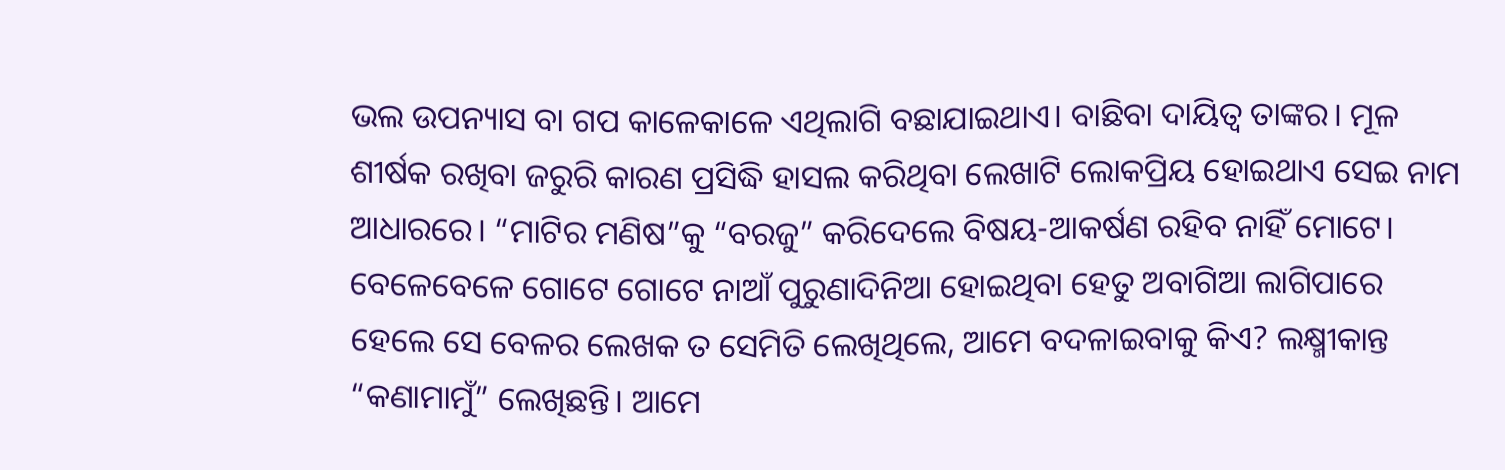ଭଲ ଉପନ୍ୟାସ ବା ଗପ କାଳେକାଳେ ଏଥିଲାଗି ବଛାଯାଇଥାଏ। ବାଛିବା ଦାୟିତ୍ବ ତାଙ୍କର। ମୂଳ ଶୀର୍ଷକ ରଖିବା ଜରୁରି କାରଣ ପ୍ରସିଦ୍ଧି ହାସଲ କରିଥିବା ଲେଖାଟି ଲୋକପ୍ରିୟ ହୋଇଥାଏ ସେଇ ନାମ ଆଧାରରେ। “ମାଟିର ମଣିଷ”କୁ “ବରଜୁ” କରିଦେଲେ ବିଷୟ-ଆକର୍ଷଣ ରହିବ ନାହିଁ ମୋଟେ।
ବେଳେବେଳେ ଗୋଟେ ଗୋଟେ ନାଆଁ ପୁରୁଣାଦିନିଆ ହୋଇଥିବା ହେତୁ ଅବାଗିଆ ଲାଗିପାରେ ହେଲେ ସେ ବେଳର ଲେଖକ ତ ସେମିତି ଲେଖିଥିଲେ, ଆମେ ବଦଳାଇବାକୁ କିଏ? ଲକ୍ଷ୍ମୀକାନ୍ତ “କଣାମାମୁଁ” ଲେଖିଛନ୍ତି। ଆମେ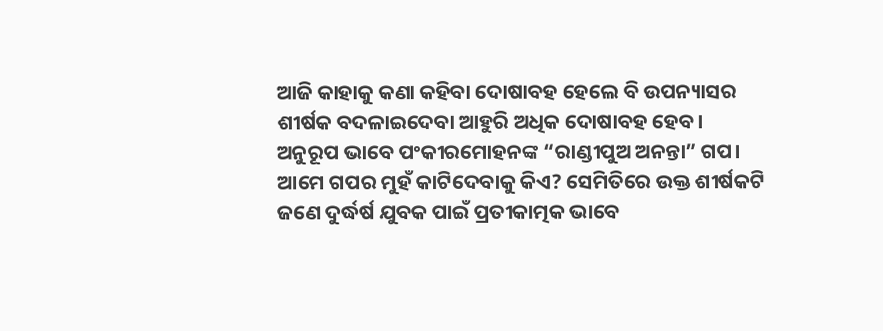ଆଜି କାହାକୁ କଣା କହିବା ଦୋଷାବହ ହେଲେ ବି ଉପନ୍ୟାସର ଶୀର୍ଷକ ବଦଳାଇଦେବା ଆହୁରି ଅଧିକ ଦୋଷାବହ ହେବ।
ଅନୁରୂପ ଭାବେ ପଂକୀରମୋହନଙ୍କ “ରାଣ୍ଡୀପୁଅ ଅନନ୍ତା” ଗପ।
ଆମେ ଗପର ମୁହଁ କାଟିଦେବାକୁ କିଏ? ସେମିତିରେ ଉକ୍ତ ଶୀର୍ଷକଟି ଜଣେ ଦୁର୍ଦ୍ଧର୍ଷ ଯୁବକ ପାଇଁ ପ୍ରତୀକାତ୍ମକ ଭାବେ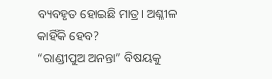ବ୍ୟବହୃତ ହୋଇଛି ମାତ୍ର। ଅଶ୍ଳୀଳ କାହିଁକି ହେବ?
“ରାଣ୍ଡୀପୁଅ ଅନନ୍ତା” ବିଷୟକୁ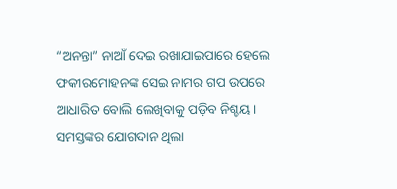“ଅନନ୍ତା” ନାଆଁ ଦେଇ ରଖାଯାଇପାରେ ହେଲେ ଫକୀରମୋହନଙ୍କ ସେଇ ନାମର ଗପ ଉପରେ ଆଧାରିତ ବୋଲି ଲେଖିବାକୁ ପଡ଼ିବ ନିଶ୍ଚୟ।
ସମସ୍ତଙ୍କର ଯୋଗଦାନ ଥିଲା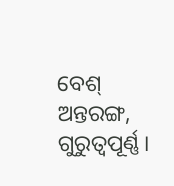ବେଶ୍‌ ଅନ୍ତରଙ୍ଗ, ଗୁରୁତ୍ବପୂର୍ଣ୍ଣ।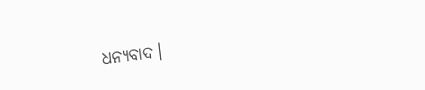ଧନ୍ୟବାଦ।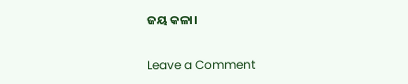ଜୟ କଳା।

Leave a Comment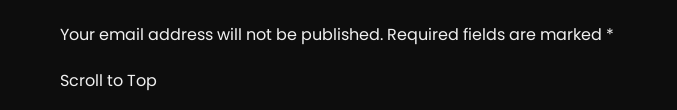Your email address will not be published. Required fields are marked *

Scroll to Top